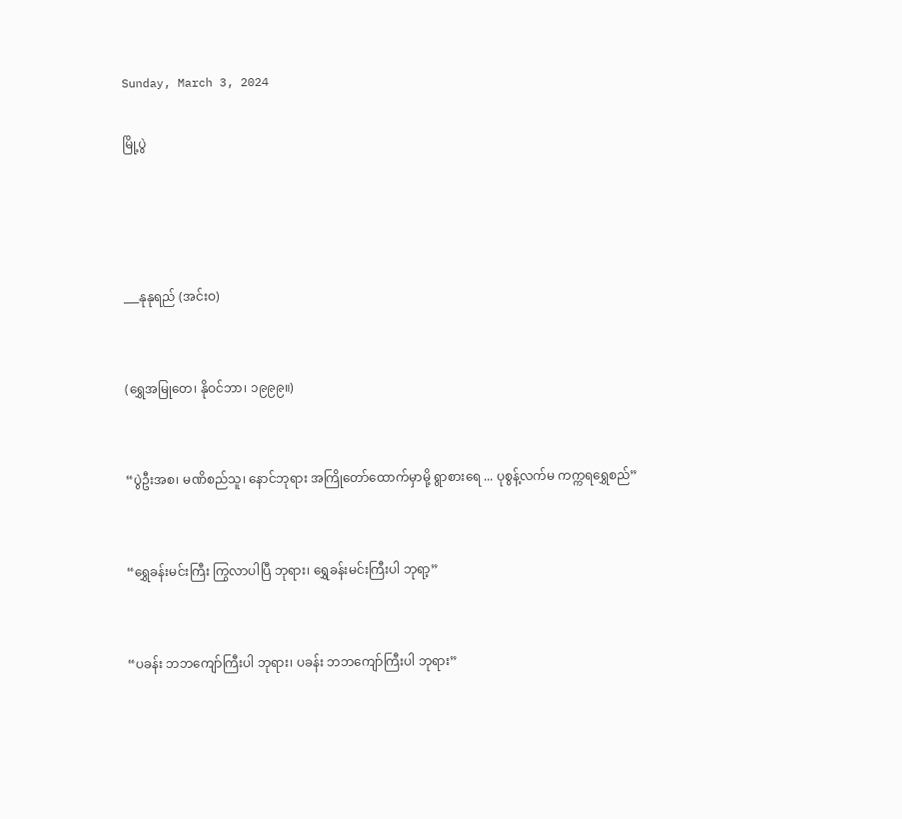Sunday, March 3, 2024

မြို့ပွဲ




___နုနုရည် (အင်းဝ)


(ရွှေအမြုတေ၊ နိုဝင်ဘာ၊ ၁၉၉၉။)


“ပွဲဦးအစ၊ မဏိစည်သူ၊ နောင်ဘုရား အကြိုတော်ထောက်မှာမို့ ရွာစားရေ ... ပုစွန့်လက်မ ကက္ကရရွှေစည်”


“ရွှေခန်းမင်းကြီး ကြွလာပါပြီ ဘုရား၊ ရွှေခန်းမင်းကြီးပါ ဘုရာ့”


“ပခန်း ဘဘကျော်ကြီးပါ ဘုရား၊ ပခန်း ဘဘကျော်ကြီးပါ ဘုရား”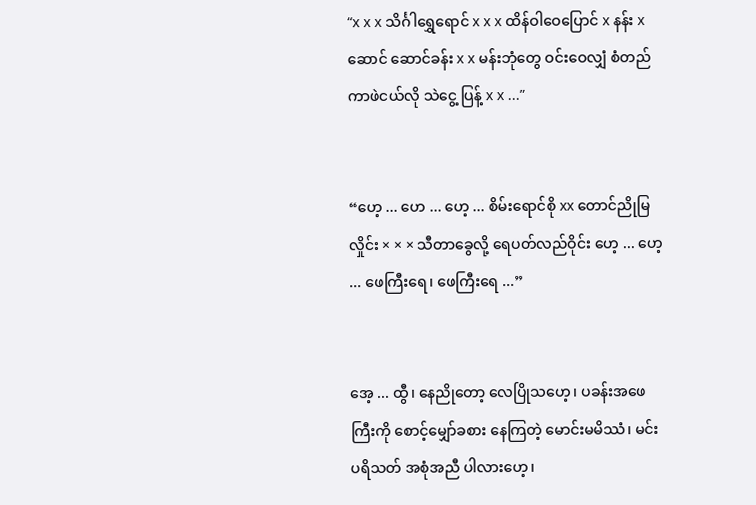“x x x သိင်္ဂါရွှေရောင် x x x ထိန်ဝါဝေပြောင် x နန်း x ဆောင် ဆောင်ခန်း x x မန်းဘုံတွေ ဝင်းဝေလျှံ စံတည်ကာဖဲငယ်လို သဲငွေ့ ပြန့် x x ...”


“ဟေ့ ... ဟေ ... ဟေ့ ... စိမ်းရောင်စို xx တောင်ညိုမြလှိုင်း × × × သီတာခွေလို့ ရေပတ်လည်ဝိုင်း ဟေ့ ... ဟေ့ ... ဖေကြီးရေ၊ ဖေကြီးရေ ...”


အေ့ ... ထွီ၊ နေညိုတော့ လေပြိုသဟေ့၊ ပခန်းအဖေကြီးကို စောင့်မျှော်ခစား နေကြတဲ့ မောင်းမမိဿံ၊ မင်းပရိသတ် အစုံအညီ ပါလားဟေ့၊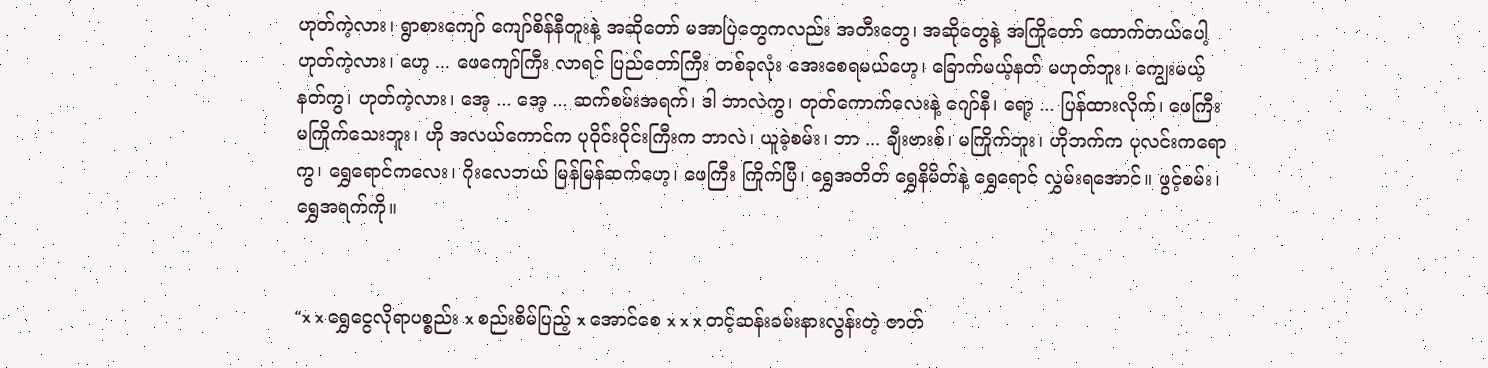ဟုတ်ကဲ့လား၊ ရွာစားကျော် ကျော်စိန်နီတူးနဲ့ အဆိုတော် မအာပြဲတွေကလည်း အတီးတွေ၊ အဆိုတွေနဲ့ အကြိုတော် ထောက်တယ်ပေါ့ ဟုတ်ကဲ့လား၊ ဟေ့ ... ဖေကျော်ကြီး လာရင် ပြည်တော်ကြီး တစ်ခုလုံး အေးစေရမယ်ဟေ့၊ ခြောက်မယ့်နတ် မဟုတ်ဘူး၊ ကျွေးမယ့်နတ်ကွ၊ ဟုတ်ကဲ့လား၊ အေ့ ... အေ့ ... ဆက်စမ်းအရက်၊ ဒါ ဘာလဲကွ၊ တုတ်ကောက်လေးနဲ့ ဂျော်နီ၊ ရော့ ... ပြန်ထားလိုက်၊ ဖေကြီး မကြိုက်သေးဘူး၊ ဟို အလယ်ကောင်က ပုဝိုင်းဝိုင်းကြီးက ဘာလဲ၊ ယူခဲ့စမ်း၊ ဘာ ... ချီးဗားစ်၊ မကြိုက်ဘူး၊ ဟိုဘက်က ပုလင်းကရောကွ၊ ရွှေရောင်ကလေး၊ ဂိုးလေဘယ် မြန်မြန်ဆက်ဟေ့၊ ဖေကြီး ကြိုက်ပြီ၊ ရွှေအတိတ် ရွှေနိမိတ်နဲ့ ရွှေရောင် လွှမ်းရအောင်။ ဖွင့်စမ်း၊ ရွှေအရက်ကို။


“x x ရွှေငွေလိုရာပစ္စည်း x စည်းစိမ်ပြည့် x အောင်စေ x x x တင့်ဆန်းခမ်းနားလွန်းတဲ့ ဇာတ်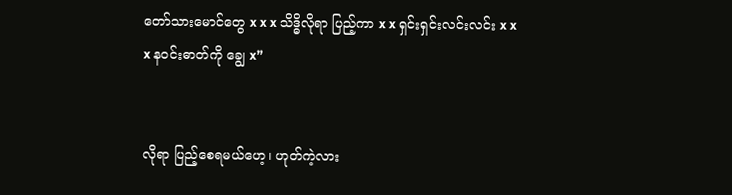တော်သားမောင်တွေ x x x သိဒ္ဓိလိုရာ ပြည့်ကာ x x ရှင်းရှင်းလင်းလင်း x x x နဝင်းဓာတ်ကို ချွေ x”


လိုရာ ပြည့်စေရမယ်ဟေ့၊ ဟုတ်ကဲ့လား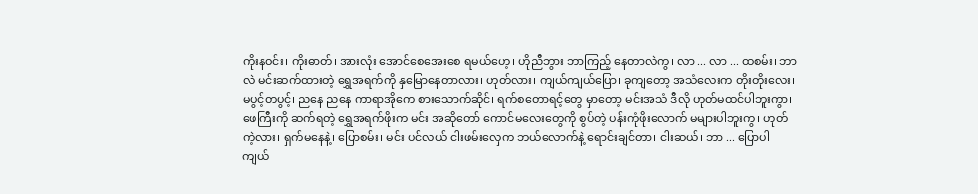ကိုးနဝင်း၊ ကိုးဓာတ်၊ အားလုံး အောင်စေအေးစေ ရမယ်ဟေ့၊ ဟိုညီဘွား ဘာကြည့် နေတာလဲကွ၊ လာ ... လာ ... ထစမ်း၊ ဘာလဲ မင်းဆက်ထားတဲ့ ရွှေအရက်ကို နှမြောနေတာလား၊ ဟုတ်လား၊ ကျယ်ကျယ်ပြော၊ ခုကျတော့ အသံလေးက တိုးတိုးလေး၊ မပွင့်တပွင့်၊ ညနေ ညနေ ကာရာအိုကေ စားသောက်ဆိုင်၊ ရက်စတောရင့်တွေ မှာတော့ မင်းအသံ ဒီလို ဟုတ်မထင်ပါဘူးကွာ၊ ဖေကြီးကို ဆက်ရတဲ့ ရွှေအရက်ဖိုးက မင်း အဆိုတော် ကောင်မလေးတွေကို စွပ်တဲ့ ပန်းကုံဖိုးလောက် မများပါဘူးကွ၊ ဟုတ်ကဲ့လား၊ ရှက်မနေနဲ့၊ ပြောစမ်း၊ မင်း ပင်လယ် ငါးဖမ်းလှေက ဘယ်လောက်နဲ့ ရောင်းချင်တာ၊ ငါးဆယ်၊ ဘာ ... ပြောပါ ကျယ်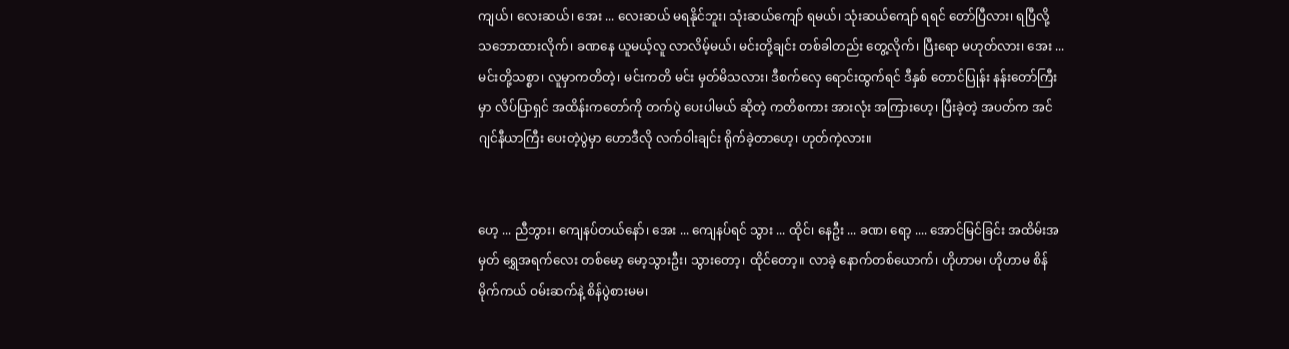ကျယ်၊ လေးဆယ်၊ အေး ... လေးဆယ် မရနိုင်ဘူး၊ သုံးဆယ်ကျော် ရမယ်၊ သုံးဆယ်ကျော် ရရင် တော်ပြီလား၊ ရပြီလို့ သဘောထားလိုက်၊ ခဏနေ ယူမယ့်လူ လာလိမ့်မယ်၊ မင်းတို့ချင်း တစ်ခါတည်း တွေ့လိုက်၊ ပြီးရော မဟုတ်လား၊ အေး ... မင်းတို့သစ္စာ၊ လူမှာကတိတဲ့၊ မင်းကတိ မင်း မှတ်မိသလား၊ ဒီစက်လှေ ရောင်းထွက်ရင် ဒီနှစ် တောင်ပြုန်း နန်းတော်ကြီးမှာ လိပ်ပြာရှင် အထိန်းကတော်ကို တက်ပွဲ ပေးပါမယ် ဆိုတဲ့ ကတိစကား အားလုံး အကြားဟေ့၊ ပြီးခဲ့တဲ့ အပတ်က အင်ဂျင်နီယာကြီး ပေးတဲ့ပွဲမှာ ဟောဒီလို လက်ဝါးချင်း ရိုက်ခဲ့တာဟေ့၊ ဟုတ်ကဲ့လား။


ဟေ့ ... ညီဘွား၊ ကျေနပ်တယ်နော်၊ အေး ... ကျေနပ်ရင် သွား ... ထိုင်၊ နေဦး ... ခဏ၊ ရော့ .... အောင်မြင်ခြင်း အထိမ်းအမှတ် ရွှေအရက်လေး တစ်မော့ မော့သွားဦး၊ သွားတော့၊ ထိုင်တော့။ လာခဲ့ နောက်တစ်ယောက်၊ ဟိုဟာမ၊ ဟိုဟာမ စိန်မိုက်ကယ် ဝမ်းဆက်နဲ့ စိန်ပွဲစားမမ၊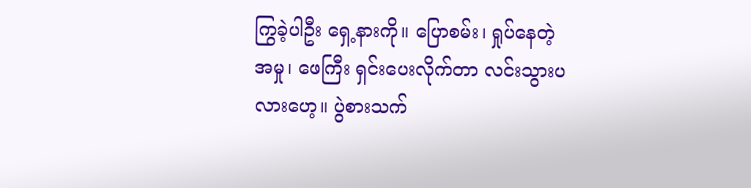ကြွခဲ့ပါဦး ရှေ့နားကို။ ပြောစမ်း၊ ရှုပ်နေတဲ့အမှု၊ ဖေကြီး ရှင်းပေးလိုက်တာ လင်းသွားပလားဟေ့။ ပွဲစားသက်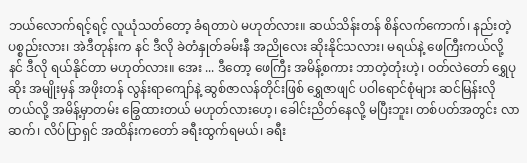ဘယ်လောက်ရင့်ရင့် လူယုံသတ်တော့ ခံရတာပဲ မဟုတ်လား။ ဆယ်သိန်းတန် စိန်လက်ကောက်၊ နည်းတဲ့ ပစ္စည်းလား၊ အဲဒီတုန်းက နင် ဒီလို ခဲတံနှုတ်ခမ်းနီ အညိုလေး ဆိုးနိုင်သလား၊ မရယ်နဲ့ ဖေကြီးကယ်လို့ နင် ဒီလို ရယ်နိုင်တာ မဟုတ်လား။ အေး ... ဒီတော့ ဖေကြီး အမိန့်စကား ဘာတဲ့တုံးဟဲ့၊ ဝတ်လဲတော် ရွှေပုဆိုး အမျိုးမှန် အဖိုးတန် လွန်းရာကျော်နဲ့ ဆွစ်ဇာလန်တိုင်းဖြစ် ရွှေဇာဖျင် ပဝါရောင်စုံများ ဆင်မြန်းလိုတယ်လို့ အမိန့်မှာတမ်း ခြွေထားတယ် မဟုတ်လားဟေ့၊ ခေါင်းညိတ်နေလို့ မပြီးဘူး၊ တစ်ပတ်အတွင်း လာဆက်၊ လိပ်ပြာရှင် အထိန်းကတော် ခရီးထွက်ရမယ်၊ ခရီး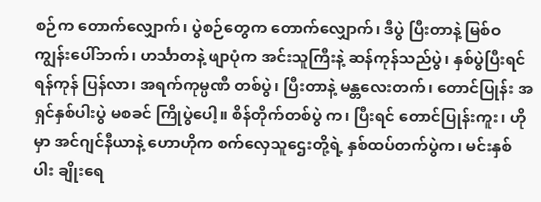စဉ်က တောက်လျှောက်၊ ပွဲစဉ်တွေက တောက်လျှောက်၊ ဒီပွဲ ပြီးတာနဲ့ မြစ်ဝကျွန်းပေါ်ဘက်၊ ဟင်္သာတနဲ့ ဖျာပုံက အင်းသူကြီးနဲ့ ဆန်ကုန်သည်ပွဲ၊ နှစ်ပွဲပြီးရင် ရန်ကုန် ပြန်လာ၊ အရက်ကုမ္ပဏီ တစ်ပွဲ၊ ပြီးတာနဲ့ မန္တလေးတက်၊ တောင်ပြုန်း အရှင်နှစ်ပါးပွဲ မစခင် ကြိုပွဲပေါ့။ စိန်တိုက်တစ်ပွဲ က၊ ပြီးရင် တောင်ပြုန်းကူး၊ ဟိုမှာ အင်ဂျင်နီယာနဲ့ ဟောဟိုက စက်လှေသူဌေးတို့ရဲ့ နှစ်ထပ်တက်ပွဲက၊ မင်းနှစ်ပါး ချိုးရေ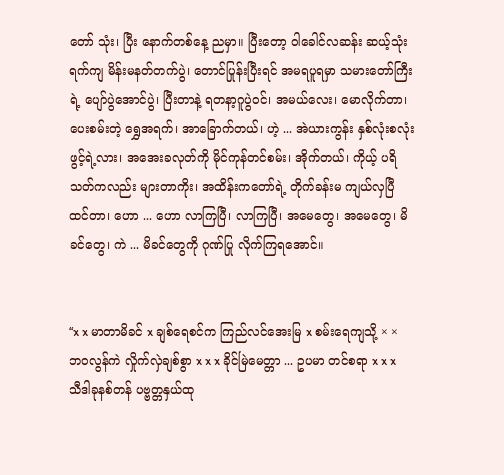တော် သုံး၊ ပြီး နောက်တစ်နေ့ ညမှာ။ ပြီးတော့ ဝါခေါင်လဆန်း ဆယ့်သုံးရက်ကျ မိန်းမနတ်တက်ပွဲ၊ တောင်ပြုန်းပြီးရင် အမရပူရမှာ သမားတော်ကြီးရဲ့ ပျော်ပွဲအောင်ပွဲ၊ ပြီးတာနဲ့ ရတနာ့ဂူပွဲဝင်၊ အမယ်လေး၊ မောလိုက်တာ၊ ပေးစမ်းတဲ့ ရွှေအရက်၊ အာခြောက်တယ်၊ ဟဲ့ ... အဲယားကွန်း နှစ်လုံးစလုံး ဖွင့်ရဲ့လား၊ အအေးခလုတ်ကို မိုင်ကုန်တင်စမ်း၊ အိုက်တယ်၊ ကိုယ့် ပရိသတ်ကလည်း များတာကိုး၊ အထိန်းကတော်ရဲ့ တိုက်ခန်းမ ကျယ်လှပြီ ထင်တာ၊ ဟော ... ဟော လာကြပြီ၊ လာကြပြီ၊ အမေတွေ၊ အမေတွေ၊ မိခင်တွေ၊ ကဲ ... မိခင်တွေကို ဂုဏ်ပြု လိုက်ကြရအောင်။


“x x မာတာမိခင် x ချစ်ရေစင်က ကြည်လင်အေးမြ x စမ်းရေကျသို့ × × ဘဝလွန်ကဲ လှိုက်လှဲချစ်စွာ x x x ခိုင်မြဲမေတ္တာ ... ဥပမာ တင်စရာ x x x သီဒါခုနစ်တန် ပဗ္ဗတ္တနှယ်ထု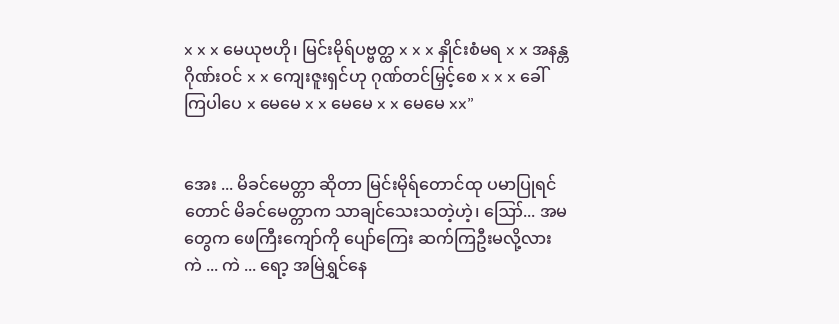x x x မေယုဗဟို၊ မြင်းမိုရ်ပဗ္ဗတ္ထ x x x နှိုင်းစံမရ x x အနန္တဂိုဏ်းဝင် x x ကျေးဇူးရှင်ဟု ဂုဏ်တင်မြှင့်စေ x x x ခေါ်ကြပါပေ x မေမေ x x မေမေ x x မေမေ xx”


အေး ... မိခင်မေတ္တာ ဆိုတာ မြင်းမိုရ်တောင်ထု ပမာပြုရင်တောင် မိခင်မေတ္တာက သာချင်သေးသတဲ့ဟဲ့၊ ဪ... အမတွေက ဖေကြီးကျော်ကို ပျော်ကြေး ဆက်ကြဦးမလို့လား ကဲ ... ကဲ ... ရော့ အမြဲရွှင်နေ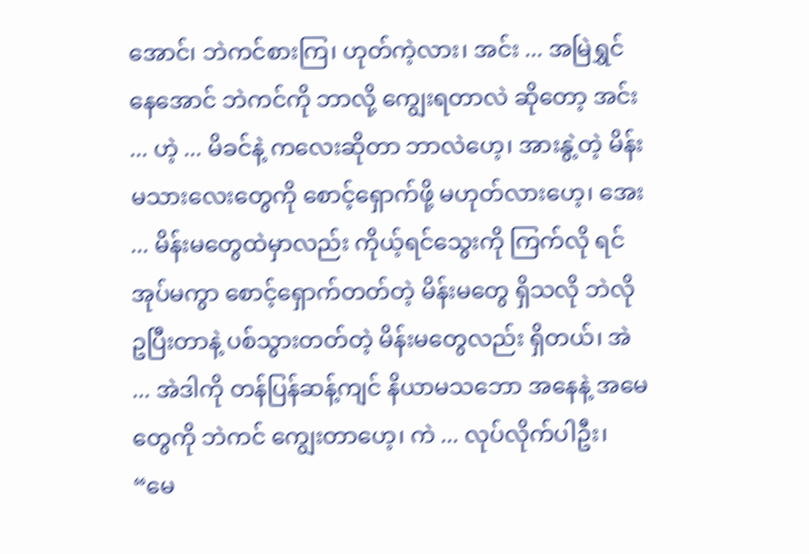အောင်၊ ဘဲကင်စားကြ၊ ဟုတ်ကဲ့လား၊ အင်း ... အမြဲရွှင်နေအောင် ဘဲကင်ကို ဘာလို့ ကျွေးရတာလဲ ဆိုတော့ အင်း ... ဟဲ့ ... မိခင်နဲ့ ကလေးဆိုတာ ဘာလဲဟေ့၊ အားနွဲ့တဲ့ မိန်းမသားလေးတွေကို စောင့်ရှောက်ဖို့ မဟုတ်လားဟေ့၊ အေး ... မိန်းမတွေထဲမှာလည်း ကိုယ့်ရင်သွေးကို ကြက်လို ရင်အုပ်မကွာ စောင့်ရှောက်တတ်တဲ့ မိန်းမတွေ ရှိသလို ဘဲလို ဥပြီးတာနဲ့ ပစ်သွားတတ်တဲ့ မိန်းမတွေလည်း ရှိတယ်၊ အဲ ... အဲဒါကို တန်ပြန်ဆန့်ကျင် နိယာမသဘော အနေနဲ့ အမေတွေကို ဘဲကင် ကျွေးတာဟေ့၊ ကဲ ... လုပ်လိုက်ပါဦး၊ “မေ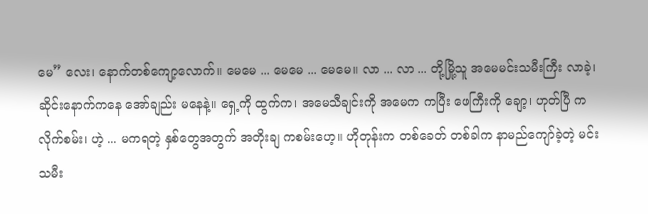မေ” လေး၊ နောက်တစ်ကျော့လောက်။ မေမေ ... မေမေ ... မေမေ။ လာ ... လာ ... တို့မြို့သူ အမေမင်းသမီးကြီး လာခဲ့၊ ဆိုင်းနောက်ကနေ အော်ချည်း မနေနဲ့။ ရှေ့ကို ထွက်က၊ အမေသီချင်းကို အမေက ကပြီး ဖေကြီးကို ချော့၊ ဟုတ်ပြီ ကလိုက်စမ်း၊ ဟဲ့ ... မကရတဲ့ နှစ်တွေအတွက် အတိုးချ ကစမ်းဟေ့။ ဟိုတုန်းက တစ်ခေတ် တစ်ခါက နာမည်ကျော်ခဲ့တဲ့ မင်းသမီး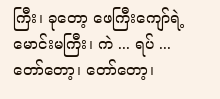ကြီး၊ ခုတော့ ဖေကြီးကျော်ရဲ့ မောင်းမကြီး၊ ကဲ ... ရပ် ... တော်တော့၊ တော်တော့၊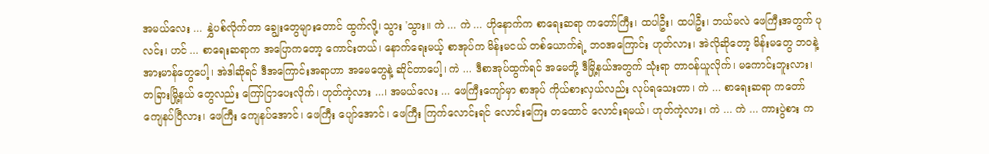အမယ်လေး ... နွှဲပစ်လိုက်တာ ချွေးတွေများတောင် ထွက်လို့၊ သွား 'သွား။ ကဲ ... ကဲ ... ဟိုနောက်က စာရေးဆရာ ကတော်ကြီး၊ ထပါဦး၊ ထပါဦး၊ ဘယ်မလဲ ဖေကြီးအတွက် ပုလင်း၊ ဟင် ... စာရေးဆရာက အပြောကတော့ ကောင်းတယ်၊ နောက်ရေးမယ့် စာအုပ်က မိန်းမငယ် တစ်ယောက်ရဲ့ ဘဝအကြောင်း ဟုတ်လား၊ အဲလိုဆိုတော့ မိန်းမတွေ ဘဝနဲ့ အားမာန်တွေပေါ့၊ အဲဒါဆိုရင် ဒီအကြောင်းအရာဟာ အမေတွေနဲ့ ဆိုင်တာပေါ့၊ ကဲ ... ဒီစာအုပ်ထွက်ရင် အမေတို့ ဒီမြို့နယ်အတွက် သုံးရာ တာဝန်ယူလိုက်၊ မကောင်းဘူးလား၊ တခြားမြို့နယ် တွေလည်း ကြော်ငြာပေးလိုက်၊ ဟုတ်ကဲ့လား ...၊ အမယ်လေး ... ဖေကြီးကျော်မှာ စာအုပ် ကိုယ်စားလှယ်လည်း လုပ်ရသေးတာ၊ ကဲ ... စာရေးဆရာ ကတော် ကျေနပ်ပြီလား၊ ဖေကြီး ကျေနပ်အောင်၊ ဖေကြီး ပျော်အောင်၊ ဖေကြီး ကြက်လောင်းရင် လောင်းကြေး တထောင် လောင်းရမယ်၊ ဟုတ်ကဲ့လား၊ ကဲ ... ကဲ ... ကားပွဲစား က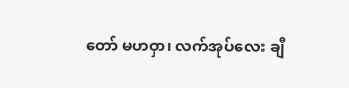တော် မဟဝှာ၊ လက်အုပ်လေး ချီ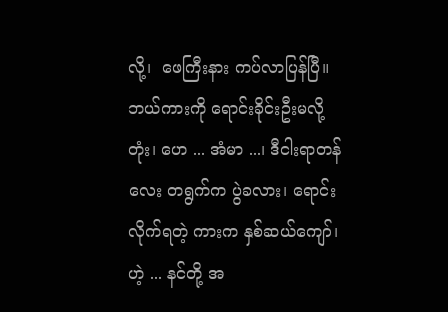လို့၊  ဖေကြီးနား ကပ်လာပြန်ပြီ။ ဘယ်ကားကို ရောင်းခိုင်းဦးမလို့တုံး၊ ဟေ ... အံမာ ...၊ ဒီငါးရာတန်လေး တရွက်က ပွဲခလား၊ ရောင်းလိုက်ရတဲ့ ကားက နှစ်ဆယ်ကျော်၊ ဟဲ့ ... နင်တို့ အ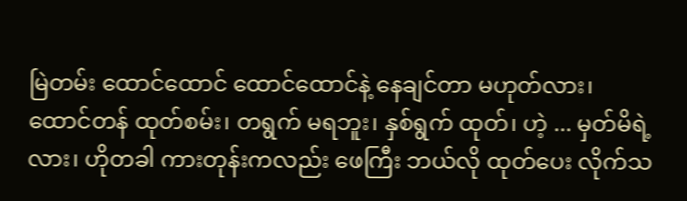မြဲတမ်း ထောင်ထောင် ထောင်ထောင်နဲ့ နေချင်တာ မဟုတ်လား၊ ထောင်တန် ထုတ်စမ်း၊ တရွက် မရဘူး၊ နှစ်ရွက် ထုတ်၊ ဟဲ့ ... မှတ်မိရဲ့လား၊ ဟိုတခါ ကားတုန်းကလည်း ဖေကြီး ဘယ်လို ထုတ်ပေး လိုက်သ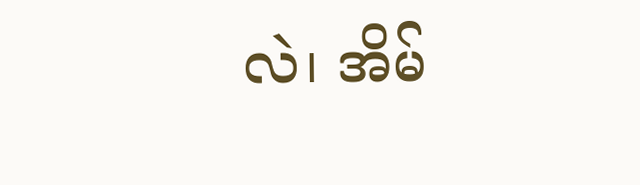လဲ၊ အိမ်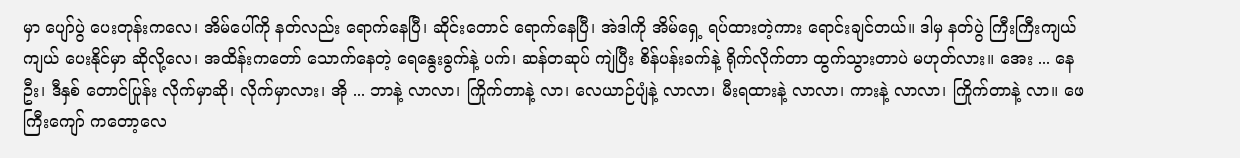မှာ ပျော်ပွဲ ပေးတုန်းကလေ၊ အိမ်ပေါ်ကို နတ်လည်း ရောက်နေပြီ၊ ဆိုင်းတောင် ရောက်နေပြီ၊ အဲဒါကို အိမ်ရှေ့ ရပ်ထားတဲ့ကား ရောင်းချင်တယ်။ ဒါမှ နတ်ပွဲ ကြီးကြီးကျယ်ကျယ် ပေးနိုင်မှာ ဆိုလို့လေ၊ အထိန်းကတော် သောက်နေတဲ့ ရေနွေးခွက်နဲ့ ပက်၊ ဆန်တဆုပ် ကျဲပြီး စိန်ပန်းခက်နဲ့ ရိုက်လိုက်တာ ထွက်သွားတာပဲ မဟုတ်လား။ အေး ... နေဦး၊ ဒီနှစ် တောင်ပြုန်း လိုက်မှာဆို၊ လိုက်မှာလား၊ အို ... ဘာနဲ့ လာလာ၊ ကြိုက်တာနဲ့ လာ၊ လေယာဉ်ပျံနဲ့ လာလာ၊ မီးရထားနဲ့ လာလာ၊ ကားနဲ့ လာလာ၊ ကြိုက်တာနဲ့ လာ။ ဖေကြီးကျော် ကတော့လေ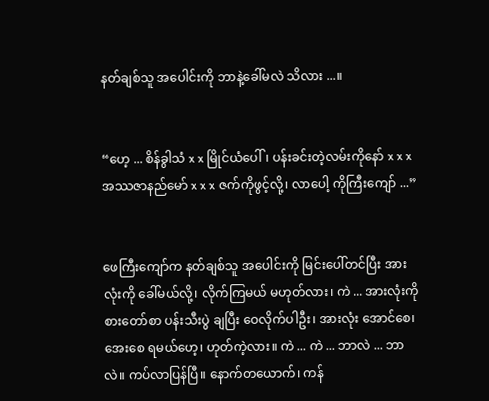နတ်ချစ်သူ အပေါင်းကို ဘာနဲ့ခေါ်မလဲ သိလား ...။


“ဟေ့ ... စိန်ခွါသံ x x မြိုင်ယံပေါ်၊ ပန်းခင်းတဲ့လမ်းကိုနော် x x x အဿဇာနည်မော် x x x ဇက်ကိုဖွင့်လို့၊ လာပေါ့ ကိုကြီးကျော် ...”


ဖေကြီးကျော်က နတ်ချစ်သူ အပေါင်းကို မြင်းပေါ်တင်ပြီး အားလုံးကို ခေါ်မယ်လို့၊ လိုက်ကြမယ် မဟုတ်လား၊ ကဲ ... အားလုံးကို စားတော်စာ ပန်းသီးပွဲ ချပြီး ဝေလိုက်ပါဦး၊ အားလုံး အောင်စေ၊ အေးစေ ရမယ်ဟေ့၊ ဟုတ်ကဲ့လား။ ကဲ ... ကဲ ... ဘာလဲ ... ဘာလဲ။ ကပ်လာပြန်ပြီ။ နောက်တယောက်၊ ကန်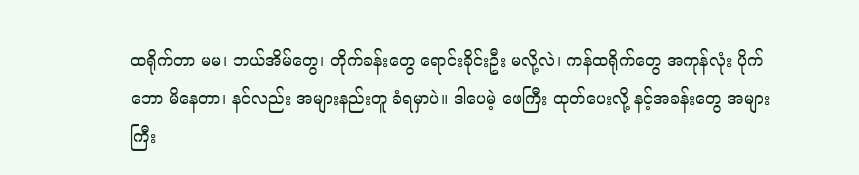ထရိုက်တာ မမ၊ ဘယ်အိမ်တွေ၊ တိုက်ခန်းတွေ ရောင်းခိုင်းဦး မလို့လဲ၊ ကန်ထရိုက်တွေ အကုန်လုံး ပိုက်ဘော မိနေတာ၊ နင်လည်း အများနည်းတူ ခံရမှာပဲ။ ဒါပေမဲ့ ဖေကြီး ထုတ်ပေးလို့ နင့်အခန်းတွေ အများကြီး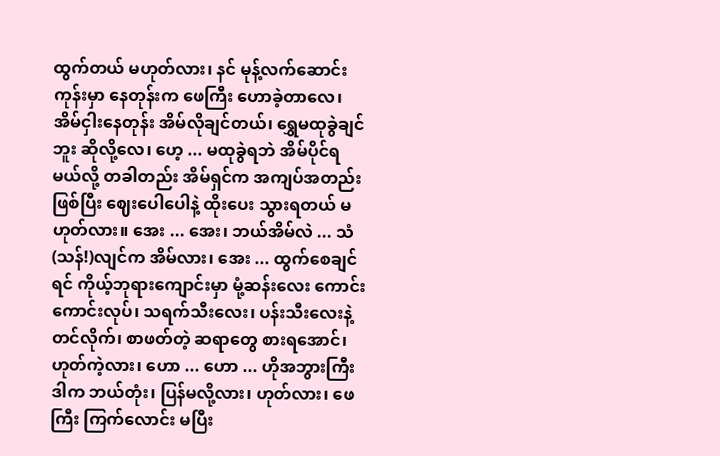ထွက်တယ် မဟုတ်လား၊ နင် မုန့်လက်ဆောင်းကုန်းမှာ နေတုန်းက ဖေကြီး ဟောခဲ့တာလေ၊ အိမ်ငှါးနေတုန်း အိမ်လိုချင်တယ်၊ ရွှေမထုခွဲချင်ဘူး ဆိုလို့လေ၊ ဟေ့ ... မထုခွဲရဘဲ အိမ်ပိုင်ရမယ်လို့ တခါတည်း အိမ်ရှင်က အကျပ်အတည်း ဖြစ်ပြီး ဈေးပေါပေါနဲ့ ထိုးပေး သွားရတယ် မဟုတ်လား။ အေး ... အေး၊ ဘယ်အိမ်လဲ ... သံ(သန်!)လျင်က အိမ်လား၊ အေး ... ထွက်စေချင်ရင် ကိုယ့်ဘုရားကျောင်းမှာ မုံ့ဆန်းလေး ကောင်းကောင်းလုပ်၊ သရက်သီးလေး၊ ပန်းသီးလေးနဲ့ တင်လိုက်၊ စာဖတ်တဲ့ ဆရာတွေ စားရအောင်၊ ဟုတ်ကဲ့လား၊ ဟော ... ဟော ... ဟိုအဘွားကြီး ဒါက ဘယ်တုံး၊ ပြန်မလို့လား၊ ဟုတ်လား၊ ဖေကြီး ကြက်လောင်း မပြီး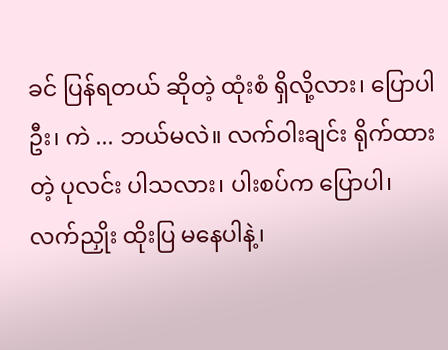ခင် ပြန်ရတယ် ဆိုတဲ့ ထုံးစံ ရှိလို့လား၊ ပြောပါဦး၊ ကဲ ... ဘယ်မလဲ။ လက်ဝါးချင်း ရိုက်ထားတဲ့ ပုလင်း ပါသလား၊ ပါးစပ်က ပြောပါ၊ လက်ညှိုး ထိုးပြ မနေပါနဲ့၊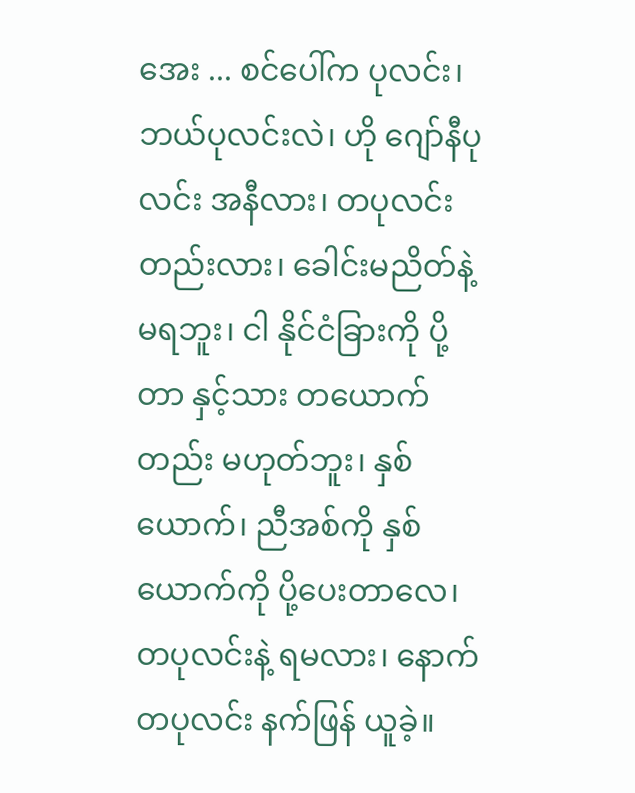အေး ... စင်ပေါ်က ပုလင်း၊ ဘယ်ပုလင်းလဲ၊ ဟို ဂျော်နီပုလင်း အနီလား၊ တပုလင်းတည်းလား၊ ခေါင်းမညိတ်နဲ့ မရဘူး၊ ငါ နိုင်ငံခြားကို ပို့တာ နှင့်သား တယောက်တည်း မဟုတ်ဘူး၊ နှစ်ယောက်၊ ညီအစ်ကို နှစ်ယောက်ကို ပို့ပေးတာလေ၊ တပုလင်းနဲ့ ရမလား၊ နောက် တပုလင်း နက်ဖြန် ယူခဲ့။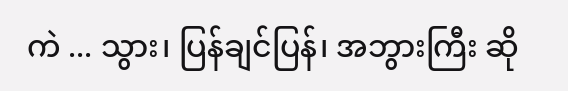ကဲ ... သွား၊ ပြန်ချင်ပြန်၊ အဘွားကြီး ဆို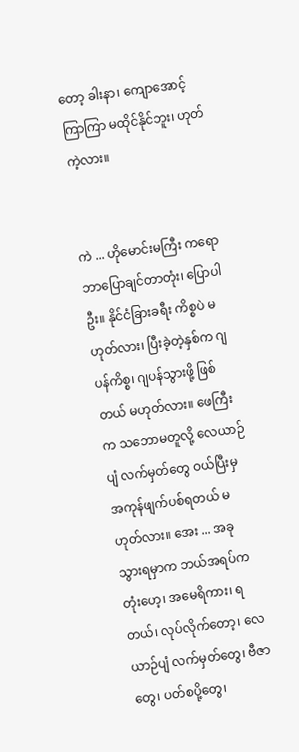တော့ ခါးနာ၊ ကျောအောင့် ကြာကြာ မထိုင်နိုင်ဘူး၊ ဟုတ်ကဲ့လား။


ကဲ ... ဟိုမောင်းမကြီး ကရော ဘာပြောချင်တာတုံး၊ ပြောပါဦး။ နိုင်ငံခြားခရီး ကိစ္စပဲ မဟုတ်လား၊ ပြီးခဲ့တဲ့နှစ်က ဂျပန်ကိစ္စ၊ ဂျပန်သွားဖို့ ဖြစ်တယ် မဟုတ်လား။ ဖေကြီးက သဘောမတူလို့ လေယာဉ်ပျံ လက်မှတ်တွေ ဝယ်ပြီးမှ အကုန်ဖျက်ပစ်ရတယ် မဟုတ်လား။ အေး ... အခု သွားရမှာက ဘယ်အရပ်ကတုံးဟေ့၊ အမေရိကား၊ ရတယ်၊ လုပ်လိုက်တော့၊ လေယာဉ်ပျံ လက်မှတ်တွေ၊ ဗီဇာတွေ၊ ပတ်စပို့တွေ၊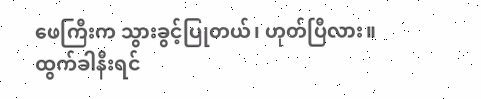ဖေကြီးက သွားခွင့်ပြုတယ်၊ ဟုတ်ပြီလား။ ထွက်ခါနီးရင်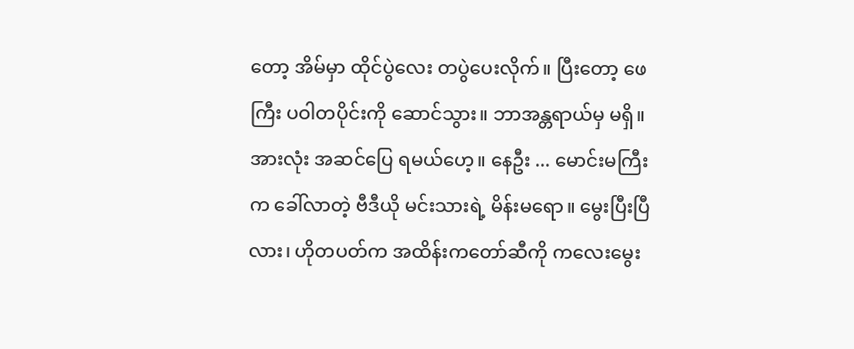တော့ အိမ်မှာ ထိုင်ပွဲလေး တပွဲပေးလိုက်။ ပြီးတော့ ဖေကြီး ပဝါတပိုင်းကို ဆောင်သွား။ ဘာအန္တရာယ်မှ မရှိ။ အားလုံး အဆင်ပြေ ရမယ်ဟေ့။ နေဦး ... မောင်းမကြီးက ခေါ်လာတဲ့ ဗီဒီယို မင်းသားရဲ့ မိန်းမရော။ မွေးပြီးပြီလား၊ ဟိုတပတ်က အထိန်းကတော်ဆီကို ကလေးမွေး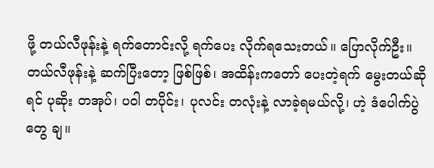ဖို့ တယ်လီဖုန်းနဲ့ ရက်တောင်းလို့ ရက်ပေး လိုက်ရသေးတယ်။ ပြောလိုက်ဦး။ တယ်လီဖုန်းနဲ့ ဆက်ပြီးတော့ ဖြစ်ဖြစ်၊ အထိန်းကတော် ပေးတဲ့ရက် မွေးတယ်ဆိုရင် ပုဆိုး တအုပ်၊ ပဝါ တပိုင်း၊ ပုလင်း တလုံးနဲ့ လာခဲ့ရမယ်လို့၊ ဟဲ့ ဒံပေါက်ပွဲတွေ ချ။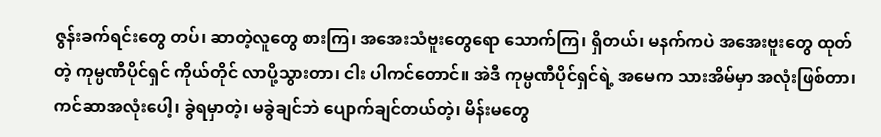ဇွန်းခက်ရင်းတွေ တပ်၊ ဆာတဲ့လူတွေ စားကြ၊ အအေးသံဗူးတွေရော သောက်ကြ၊ ရှိတယ်၊ မနက်ကပဲ အအေးဗူးတွေ ထုတ်တဲ့ ကုမ္ပဏီပိုင်ရှင် ကိုယ်တိုင် လာပို့သွားတာ၊ ငါး ပါကင်တောင်။ အဲဒီ ကုမ္ပဏီပိုင်ရှင်ရဲ့ အမေက သားအိမ်မှာ အလုံးဖြစ်တာ၊ ကင်ဆာအလုံးပေါ့၊ ခွဲရမှာတဲ့၊ မခွဲချင်ဘဲ ပျောက်ချင်တယ်တဲ့၊ မိန်းမတွေ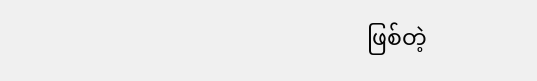ဖြစ်တဲ့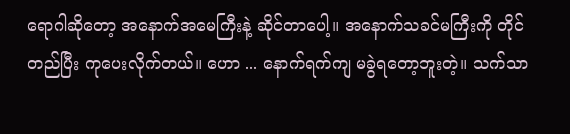ရောဂါဆိုတော့ အနောက်အမေကြီးနဲ့ ဆိုင်တာပေါ့။ အနောက်သခင်မကြီးကို တိုင်တည်ပြီး ကုပေးလိုက်တယ်။ ဟော ... နောက်ရက်ကျ မခွဲရတော့ဘူးတဲ့။ သက်သာ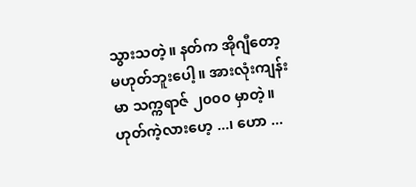သွားသတဲ့။ နတ်က အိုဂျီတော့ မဟုတ်ဘူးပေါ့။ အားလုံးကျန်းမာ သက္ကရာဇ် ၂၀၀၀ မှာတဲ့။ ဟုတ်ကဲ့လားဟေ့ ...၊ ဟော ...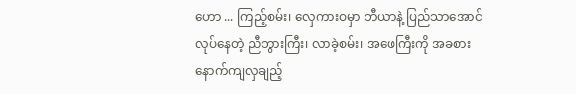ဟော ... ကြည့်စမ်း၊ လှေကားဝမှာ ဘီယာနဲ့ ပြည်သာအောင် လုပ်နေတဲ့ ညီဘွားကြီး၊ လာခဲ့စမ်း၊ အဖေကြီးကို အခစား နောက်ကျလှချည့်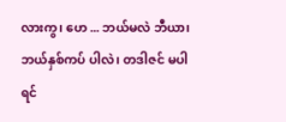လားကွ၊ ဟေ ... ဘယ်မလဲ ဘီယာ၊ ဘယ်နှစ်ကပ် ပါလဲ၊ တဒါဇင် မပါရင်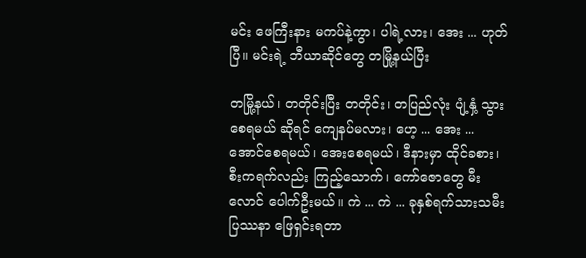မင်း ဖေကြီးနား မကပ်နဲ့ကွာ၊ ပါရဲ့လား၊ အေး ... ဟုတ်ပြီ။ မင်းရဲ့ ဘီယာဆိုင်တွေ တမြို့နယ်ပြီး

တမြို့နယ်၊ တတိုင်းပြီး တတိုင်း၊ တပြည်လုံး ပျံ့နှံ့ သွားစေရမယ် ဆိုရင် ကျေနပ်မလား၊ ဟေ့ ... အေး ... အောင်စေရမယ်၊ အေးစေရမယ်၊ ဒီနားမှာ ထိုင်ခစား၊ စီးကရက်လည်း ကြည့်သောက်၊ ကော်ဇောတွေ မီးလောင် ပေါက်ဦးမယ်။ ကဲ ... ကဲ ... ခုနှစ်ရက်သားသမီး ပြဿနာ ဖြေရှင်းရတာ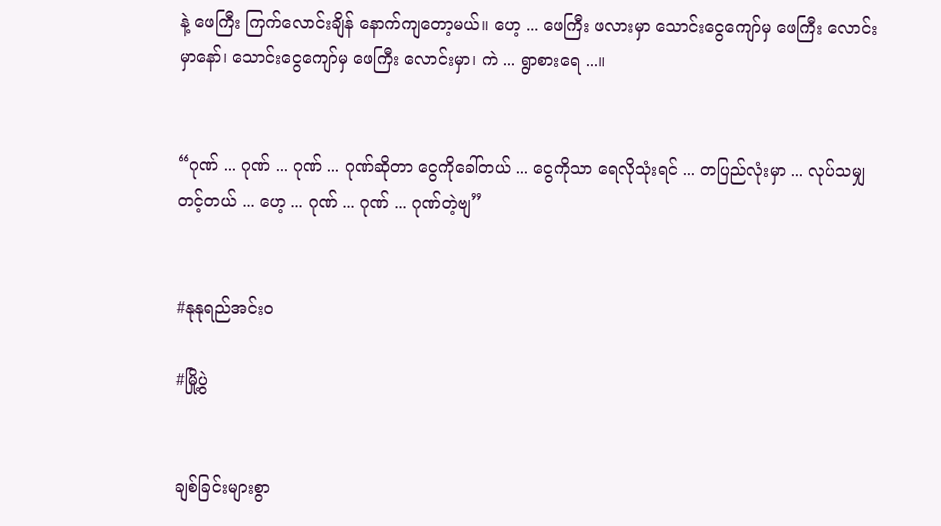နဲ့ ဖေကြီး ကြက်လောင်းချိန် နောက်ကျတော့မယ်။ ဟေ့ ... ဖေကြီး ဖလားမှာ သောင်းငွေကျော်မှ ဖေကြီး လောင်းမှာနော်၊ သောင်းငွေကျော်မှ ဖေကြီး လောင်းမှာ၊ ကဲ ... ရွာစားရေ ...။


“ဂုဏ် ... ဂုဏ် ... ဂုဏ် ... ဂုဏ်ဆိုတာ ငွေကိုခေါ်တယ် ... ငွေကိုသာ ရေလိုသုံးရင် ... တပြည်လုံးမှာ ... လုပ်သမျှတင့်တယ် ... ဟေ့ ... ဂုဏ် ... ဂုဏ် ... ဂုဏ်တဲ့ဗျ”


#နုနုရည်အင်းဝ

#မြို့ပွဲ


ချစ်ခြင်းများစွာ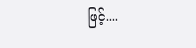ဖြင့်....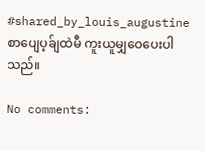#shared_by_louis_augustine စာပျေပ့ခ်ျထဲမီ ကူးယူမျှဝေပေးပါသည်။

No comments: